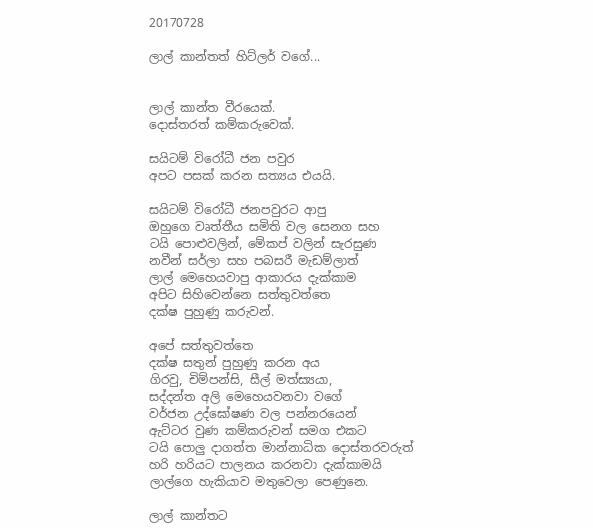20170728

ලාල් කාන්තත් හිට්ලර් වගේ...


ලාල් කාන්ත වීරයෙක්.
දොස්තරත් කම්කරුවෙක්.

සයිටම් විරෝධී ජන පවුර
අපට පසක් කරන සත්‍යය එයයි.

සයිටම් විරෝධී ජනපවුරට ආපු
ඔහුගෙ වෘත්තීය සමිති වල සෙනග සහ
ටයි පොළුවලින්, මේකප් වලින් සැරසුණ
නවීන් සර්ලා සහ පබසරී මැඩම්ලාත්
ලාල් මෙහෙයවාපු ආකාරය දැක්කාම
අපිට සිහිවෙන්නෙ සත්තුවත්තෙ
දක්ෂ පුහුණු කරුවන්.

අපේ සත්තුවත්තෙ
දක්ෂ සතුන් පුහුණු කරන අය
ගිරවු, චිම්පන්සි, සීල් මත්ස්‍යයා,
සද්දන්ත අලි මෙහෙයවනවා වගේ
වර්ජන උද්ඝෝෂණ වල පන්නරයෙන්
ඇට්ටර වුණ කම්කරුවන් සමග එකට
ටයි පොලු දාගත්ත මාන්නාධික දොස්තරවරුත්
හරි හරියට පාලනය කරනවා දැක්කාමයි
ලාල්ගෙ හැකියාව මතුවෙලා පෙණුනෙ.

ලාල් කාන්තට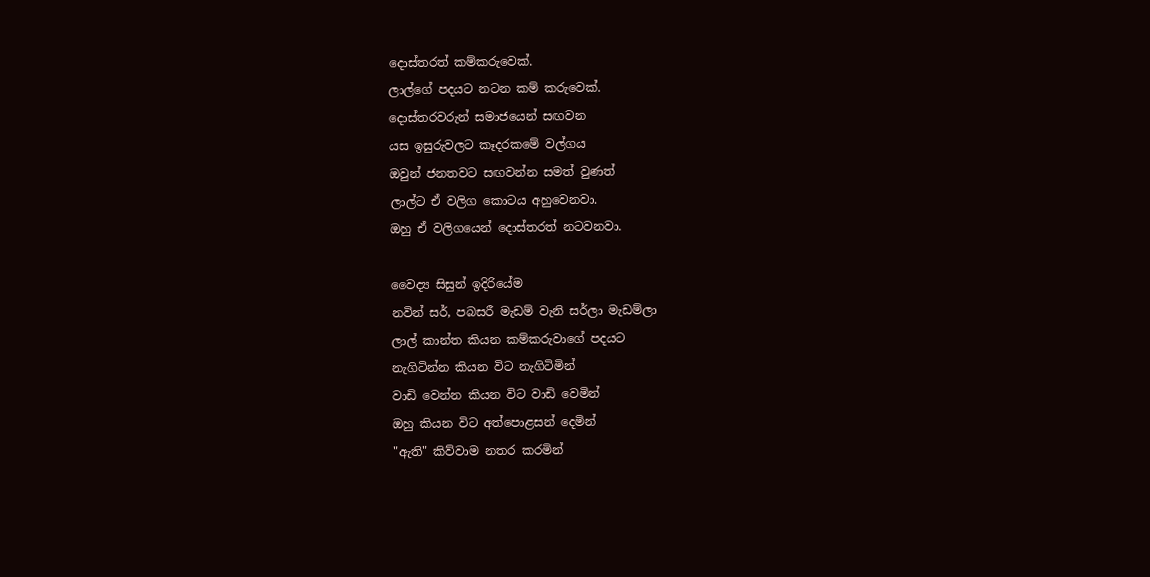දොස්තරත් කම්කරුවෙක්.
ලාල්ගේ පදයට නටන කම් කරුවෙක්.
දොස්තරවරුන් සමාජයෙන් සඟවන
යස ඉසුරුවලට කෑදරකමේ වල්ගය
ඔවුන් ජනතවට සඟවන්න සමත් වුණත්
ලාල්ට ඒ වලිග කොටය අහුවෙනවා.
ඔහු ඒ වලිගයෙන් දොස්තරත් නටවනවා.

වෛද්‍ය සිසුන් ඉදිරියේම
නවින් සර්, පබසරී මැඩම් වැනි සර්ලා මැඩම්ලා
ලාල් කාන්ත කියන කම්කරුවාගේ පදයට
නැගිටින්න කියන විට නැගිටිමින්
වාඩි වෙන්න කියන විට වාඩි වෙමින්
ඔහු කියන විට අත්පොළසන් දෙමින්
"ඇති" කිව්වාම නතර කරමින්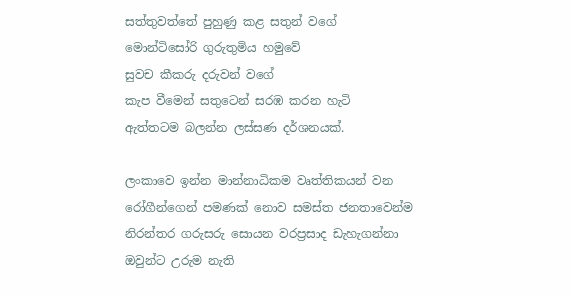සත්තුවත්තේ පුහුණු කළ සතුන් වගේ
මොන්ටිසෝරි ගුරුතුමිය හමුවේ
සුවච කීකරු දරුවන් වගේ
කැප වීමෙන් සතුටෙන් සරඹ කරන හැටි
ඇත්තටම බලන්න ලස්සණ දර්ශනයක්.

ලංකාවෙ ඉන්න මාන්නාධිකම වෘත්තිකයන් වන
රෝගීන්ගෙන් පමණක් නොව සමස්ත ජනතාවෙන්ම
නිරන්තර ගරුසරු සොයන වරප්‍රසාද ඩැහැගන්නා
ඔවුන්ට උරුම නැති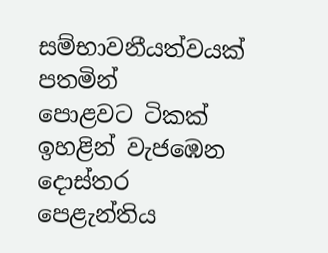සම්භාවනීයත්වයක් පතමින්
පොළවට ටිකක් ඉහළින් වැජඹෙන දොස්තර පෙළැන්තිය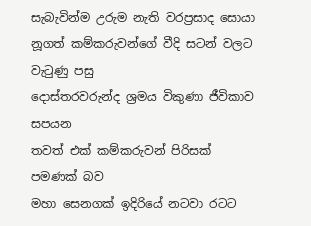සැබැවින්ම උරුම නැති වරප්‍රසාද සොයා
නූගත් කම්කරුවන්ගේ වීදි සටන් වලට වැටුණු පසු
දොස්තරවරුන්ද ශ්‍රමය විකුණා ජීවිකාව සපයන
තවත් එක් කම්කරුවන් පිරිසක් පමණක් බව
මහා සෙනගක් ඉදිරියේ නටවා රටට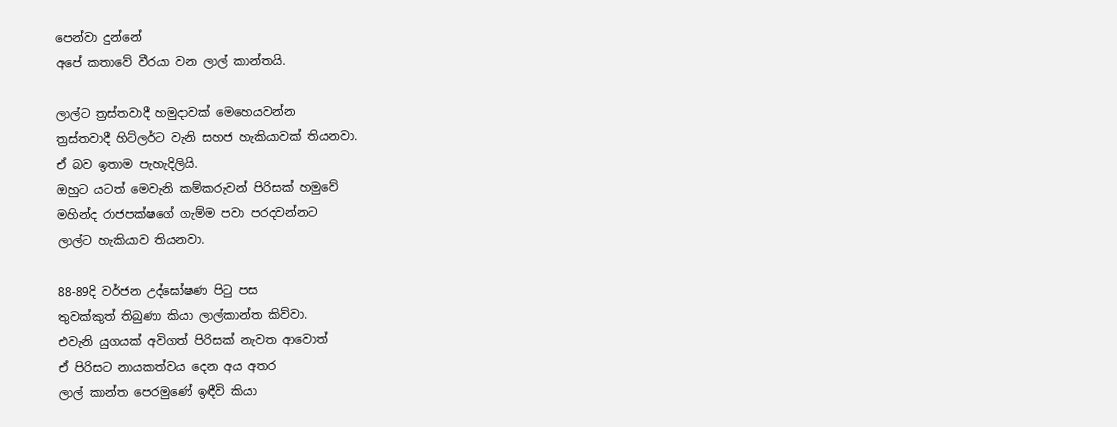පෙන්වා දුන්නේ
අපේ කතාවේ වීරයා වන ලාල් කාන්තයි.

ලාල්ට ත්‍රස්තවාදී හමුදාවක් මෙහෙයවන්න
ත්‍රස්තවාදී හිට්ලර්ට වැනි සහජ හැකියාවක් තියනවා.
ඒ බව ඉතාම පැහැදිලියි.
ඔහුට යටත් මෙවැනි කම්කරුවන් පිරිසක් හමුවේ
මහින්ද රාජපක්ෂගේ ගැම්ම පවා පරදවන්නට
ලාල්ට හැකියාව තියනවා.

88-89දි වර්ජන උද්ඝෝෂණ පිටු පස
තුවක්කුත් තිබුණා කියා ලාල්කාන්ත කිව්වා.
එවැනි යුගයක් අවිගත් පිරිසක් නැවත ආවොත්
ඒ පිරිසට නායකත්වය දෙන අය අතර
ලාල් කාන්ත පෙරමුණේ ඉඳීවි කියා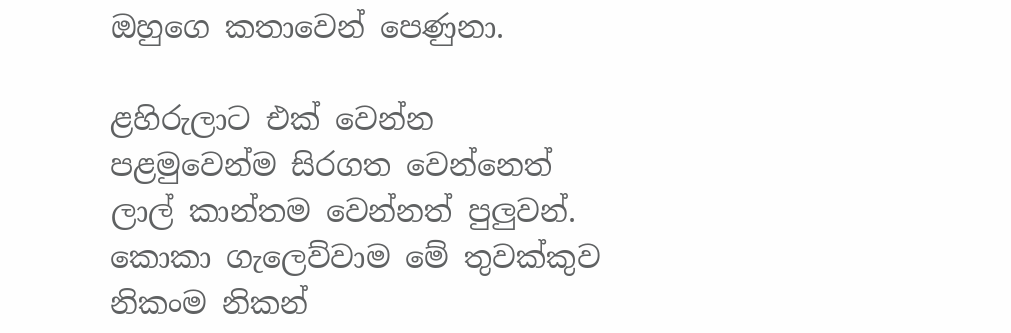ඔහුගෙ කතාවෙන් පෙණුනා.

ළහිරුලාට එක් වෙන්න
පළමුවෙන්ම සිරගත වෙන්නෙත්
ලාල් කාන්තම වෙන්නත් පුලුවන්.
කොකා ගැලෙව්වාම මේ තුවක්කුව
නිකංම නිකන්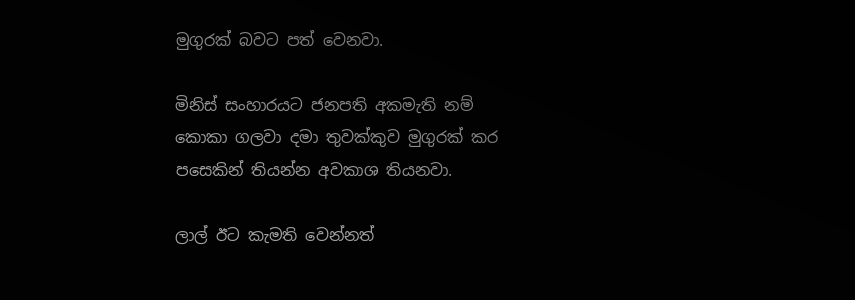මුගුරක් බවට පත් වෙනවා.

මිනිස් සංහාරයට ජනපති අකමැති නම්
කොකා ගලවා දමා තුවක්කුව මුගුරක් කර
පසෙකින් තියන්න අවකාශ තියනවා.

ලාල් ඊට කැමති වෙන්නත්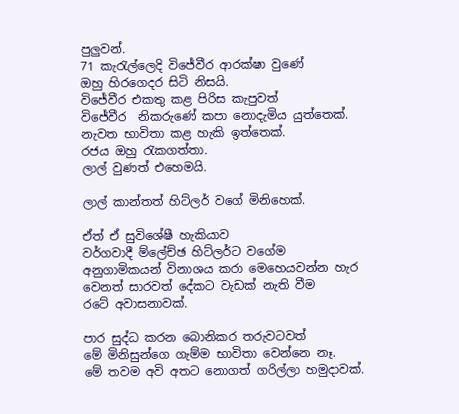පුලුවන්.
71 කැරැල්ලෙදි විජේවීර ආරක්ෂා වුණේ
ඔහු හිරගෙදර සිටි නිසයි.
විජේවීර එකතු කළ පිරිස කැපුවත්
විජේවීර  නිකරුණේ කපා නොදැමිය යුත්තෙක්.
නැවත භාවිතා කළ හැකි ඉත්තෙක්.
රජය ඔහු රැකගත්තා.
ලාල් වුණත් එහෙමයි.

ලාල් කාන්තත් හිට්ලර් වගේ මිනිහෙක්.

ඒත් ඒ සුවිශේෂී හැකියාව
වර්ගවාදී ම්ලේච්ඡ හිට්ලර්ට වගේම
අනුගාමිකයන් විනාශය කරා මෙහෙයවන්න හැර
වෙනත් සාරවත් දේකට වැඩක් නැති වීම
රටේ අවාසනාවක්.

පාර සුද්ධ කරන බොනිකර තරුවටවත්
මේ මිනිසුන්ගෙ ගැම්ම භාවිතා වෙන්නෙ නෑ.
මේ තවම අවි අතට නොගත් ගරිල්ලා හමුදාවක්.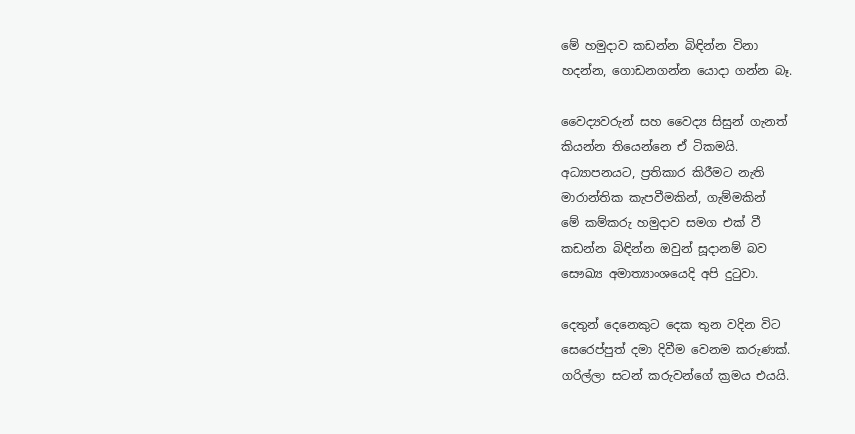මේ හමුදාව කඩන්න බිඳින්න විනා
හදන්න, ගොඩනගන්න යොදා ගන්න බෑ.

වෛද්‍යවරුන් සහ වෛද්‍ය සිසුන් ගැනත්
කියන්න තියෙන්නෙ ඒ ටිකමයි.
අධ්‍යාපනයට, ප්‍රතිකාර කිරීමට නැති
මාරාන්තික කැපවීමකින්, ගැම්මකින්
මේ කම්කරු හමුදාව සමග එක් වී
කඩන්න බිඳින්න ඔවුන් සූදානම් බව
සෞඛ්‍ය අමාත්‍යාංශයෙදි අපි දුටුවා.

දෙතුන් දෙනෙකුට දෙක තුන වදින විට
සෙරෙප්පුත් දමා දිවීම වෙනම කරුණක්.
ගරිල්ලා සටන් කරුවන්ගේ ක්‍රමය එයයි.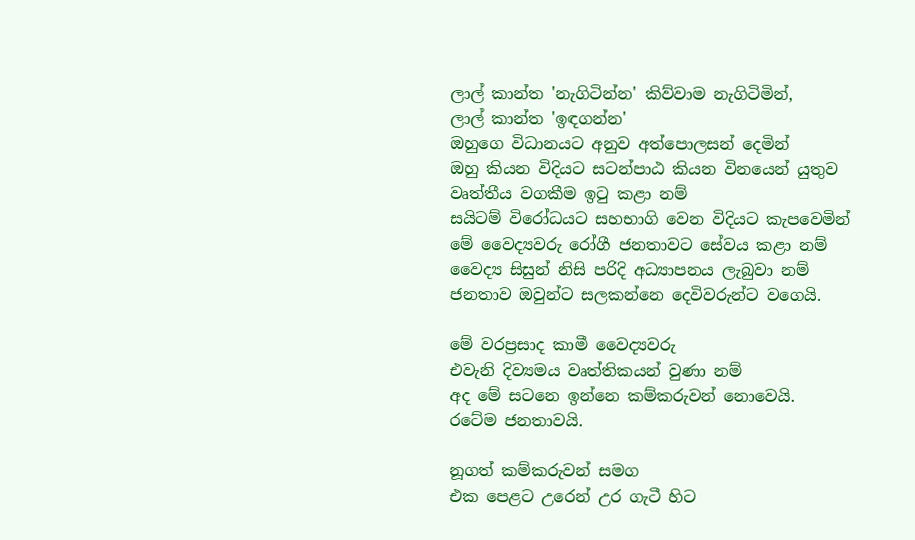ලාල් කාන්ත 'නැගිටින්න' කිව්වාම නැගිටිමින්,
ලාල් කාන්ත 'ඉඳගන්න'
ඔහුගෙ විධානයට අනුව අත්පොලසන් දෙමින්
ඔහු කියන විදියට සටන්පාඨ කියන විනයෙන් යුතුව
වෘත්තීය වගකීම ඉටු කළා නම්
සයිටම් විරෝධයට සහභාගි වෙන විදියට කැපවෙමින්
මේ වෛද්‍යවරු රෝගී ජනතාවට සේවය කළා නම්
වෛද්‍ය සිසුන් නිසි පරිදි අධ්‍යාපනය ලැබුවා නම්
ජනතාව ඔවුන්ට සලකන්නෙ දෙවිවරුන්ට වගෙයි.

මේ වරප්‍රසාද කාමී වෛද්‍යවරු
එවැනි දිව්‍යමය වෘත්තිකයන් වුණා නම්
අද මේ සටනෙ ඉන්නෙ කම්කරුවන් නොවෙයි.
රටේම ජනතාවයි.

නූගත් කම්කරුවන් සමග
එක පෙළට උරෙන් උර ගැටී හිට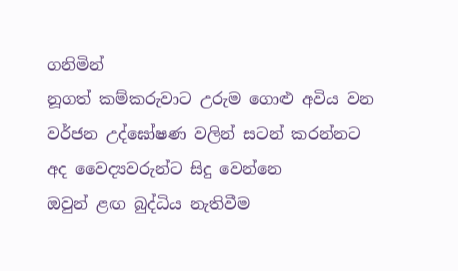ගනිමින්
නූගත් කම්කරුවාට උරුම ගොළු අවිය වන
වර්ජන උද්ඝෝෂණ වලින් සටන් කරන්නට
අද වෛද්‍යවරුන්ට සිදු වෙන්නෙ
ඔවුන් ළඟ බුද්ධිය නැතිවීම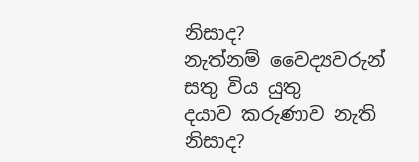නිසාද?
නැත්නම් වෛද්‍යවරුන් සතු විය යුතු
දයාව කරුණාව නැති නිසාද?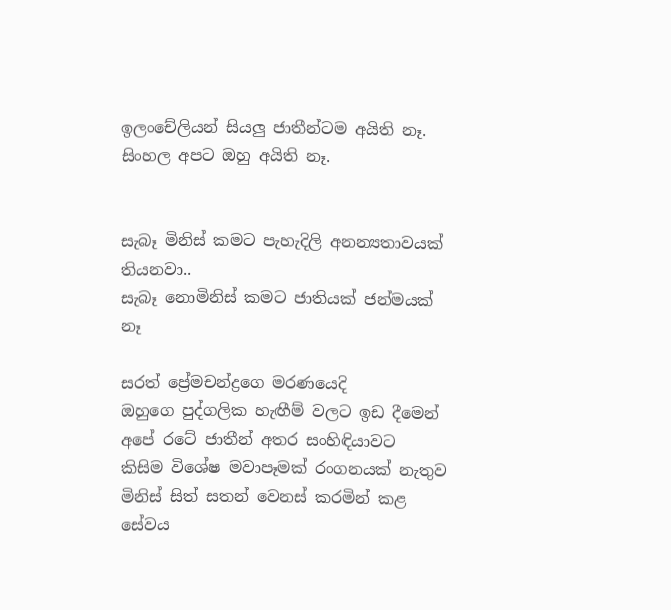ඉලංචේලියන් සියලු ජාතීන්ටම අයිති නෑ. සිංහල අපට ඔහු අයිති නෑ.


සැබෑ මිනිස් කමට පැහැදිලි අනන්‍යතාවයක් තියනවා..
සැබෑ නොමිනිස් කමට ජාතියක් ජන්මයක් නෑ

සරත් ප්‍රේමචන්ද්‍රගෙ මරණයෙදි
ඔහුගෙ පුද්ගලික හැඟීම් වලට ඉඩ දීමෙන්
අපේ රටේ ජාතීන් අතර සංහිඳියාවට
කිසිම විශේෂ මවාපෑමක් රංගනයක් නැතුව
මිනිස් සිත් සතන් වෙනස් කරමින් කළ සේවය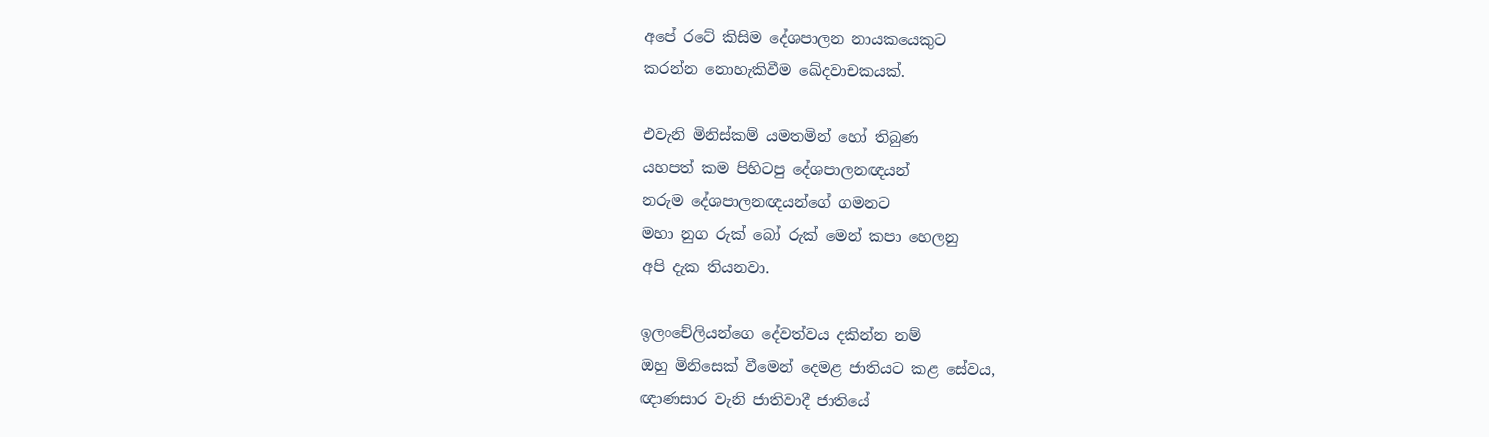අපේ රටේ කිසිම දේශපාලන නායකයෙකුට
කරන්න නොහැකිවීම ඛේදවාචකයක්.

එවැනි මිනිස්කම් යමතමින් හෝ තිබුණ
යහපත් කම පිහිටපු දේශපාලනඥයන්
නරුම දේශපාලනඥයන්ගේ ගමනට
මහා නුග රුක් බෝ රුක් මෙන් කපා හෙලනු
අපි දැක තියනවා.

ඉලංචේලියන්ගෙ දේවත්වය දකින්න නම්
ඔහු මිනිසෙක් වීමෙන් දෙමළ ජාතියට කළ සේවය,
ඥාණසාර වැනි ජාතිවාදී ජාතියේ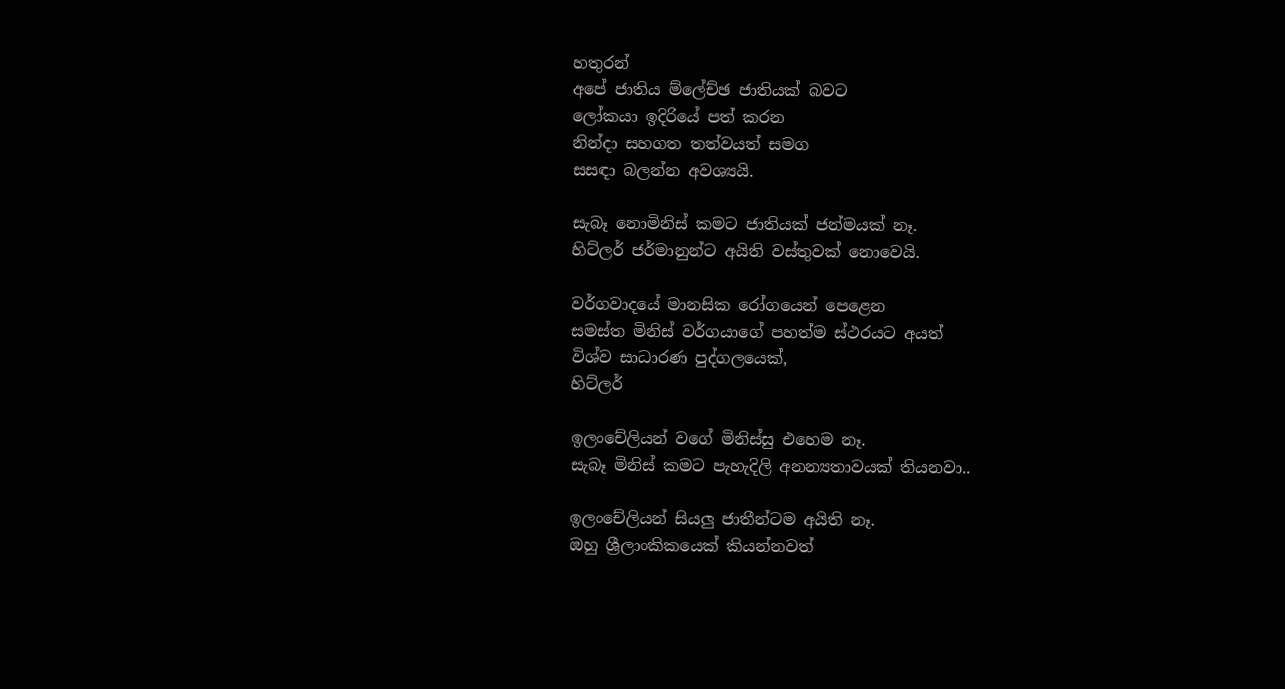හතුරන්
අපේ ජාතිය ම්ලේච්ඡ ජාතියක් බවට
ලෝකයා ඉදිරියේ පත් කරන
නින්දා සහගත තත්වයත් සමග
සසඳා බලන්න අවශ්‍යයි.

සැබෑ නොමිනිස් කමට ජාතියක් ජන්මයක් නෑ.
හිට්ලර් ජර්මානුන්ට අයිති වස්තුවක් නොවෙයි.

වර්ගවාදයේ මානසික රෝගයෙන් පෙළෙන
සමස්ත මිනිස් වර්ගයාගේ පහත්ම ස්ථරයට අයත්
විශ්ව සාධාරණ පුද්ගලයෙක්,
හිට්ලර්

ඉලංචේලියන් වගේ මිනිස්සු එහෙම නෑ.
සැබෑ මිනිස් කමට පැහැදිලි අනන්‍යතාවයක් තියනවා..

ඉලංචේලියන් සියලු ජාතීන්ටම අයිති නෑ.
ඔහු ශ්‍රීලාංකිකයෙක් කියන්නවත්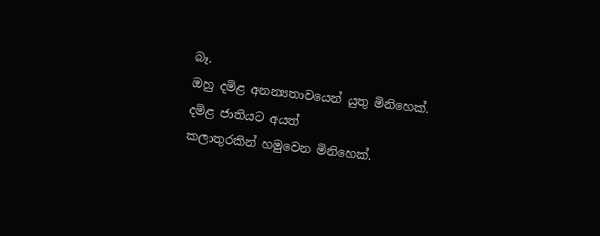බෑ.
ඔහු දමිළ අනන්‍යතාවයෙන් යුතු මිනිහෙක්.
දමිළ ජාතියට අයත්
කලාතුරකින් හමුවෙන මිනිහෙක්.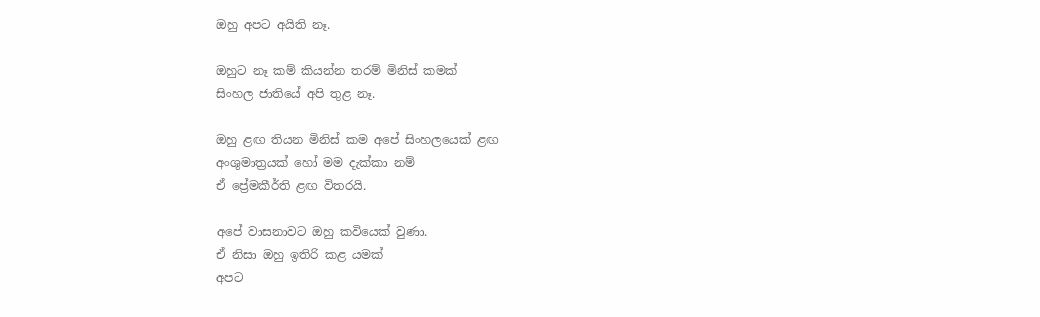ඔහු අපට අයිති නෑ.

ඔහුට නෑ කම් කියන්න තරම් මිනිස් කමක්
සිංහල ජාතියේ අපි තුළ නෑ.

ඔහු ළඟ තියන මිනිස් කම අපේ සිංහලයෙක් ළඟ
අංශුමාත්‍රයක් හෝ මම දැක්කා නම්
ඒ ප්‍රේමකීර්ති ළඟ විතරයි.

අපේ වාසනාවට ඔහු කවියෙක් වුණා.
ඒ නිසා ඔහු ඉතිරි කළ යමක්
අපට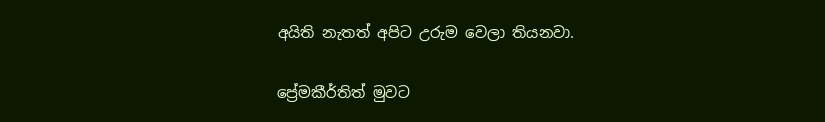අයිති නැතත් අපිට උරුම වෙලා තියනවා.

ප්‍රේමකීර්තිත් මුවට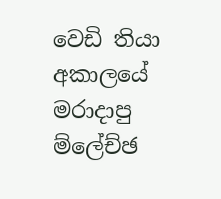වෙඩි තියා
අකාලයේ මරාදාපු ම්ලේච්ඡ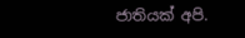ජාතියක් අපි.